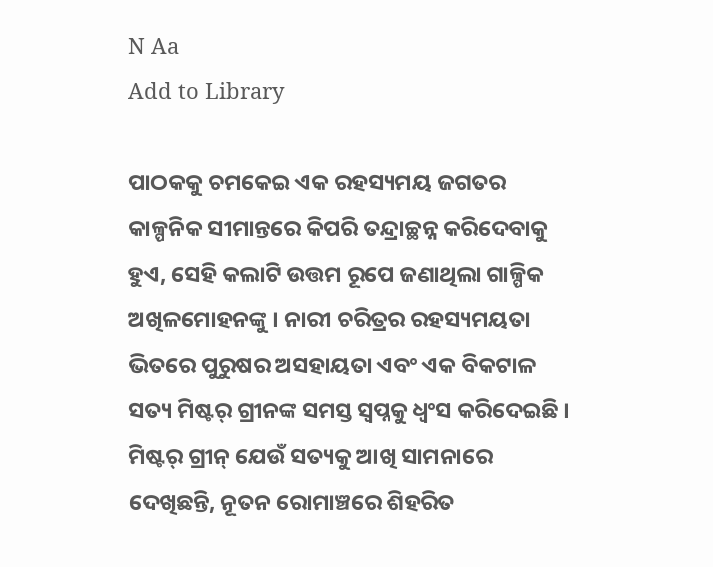N Aa
Add to Library

ପାଠକକୁ ଚମକେଇ ଏକ ରହସ୍ୟମୟ ଜଗତର କାଳ୍ପନିକ ସୀମାନ୍ତରେ କିପରି ତନ୍ଦ୍ରାଚ୍ଛନ୍ନ କରିଦେବାକୁ ହୁଏ, ସେହି କଲାଟି ଉତ୍ତମ ରୂପେ ଜଣାଥିଲା ଗାଳ୍ପିକ ଅଖିଳମୋହନଙ୍କୁ । ନାରୀ ଚରିତ୍ରର ରହସ୍ୟମୟତା ଭିତରେ ପୁରୁଷର ଅସହାୟତା ଏବଂ ଏକ ବିକଟାଳ ସତ୍ୟ ମିଷ୍ଟର୍ ଗ୍ରୀନଙ୍କ ସମସ୍ତ ସ୍ୱପ୍ନକୁ ଧ୍ଵଂସ କରିଦେଇଛି । ମିଷ୍ଟର୍ ଗ୍ରୀନ୍ ଯେଉଁ ସତ୍ୟକୁ ଆଖି ସାମନାରେ ଦେଖିଛନ୍ତି, ନୂତନ ରୋମାଞ୍ଚରେ ଶିହରିତ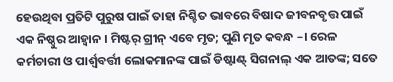ହେଉଥିବା ପ୍ରତିଟି ପୁରୁଷ ପାଇଁ ତାହା ନିଶ୍ଚିତ ଭାବରେ ବିଷାଦ ଜୀବନବୃତ୍ତ ପାଇଁ ଏକ ନିଷ୍ଠୁର ଆହ୍ୱାନ । ମିଷ୍ଟର୍ ଗ୍ରୀନ୍ ଏବେ ମୃତ; ପୁଣି ମୃତ କବନ୍ଧ –। ରେଳ କର୍ମଚାରୀ ଓ ପାର୍ଶ୍ଵବର୍ତ୍ତୀ ଲୋକମାନଙ୍କ ପାଇଁ ଡିଷ୍ଟାଣ୍ଟ୍ ସିଗନାଲ୍ ଏକ ଆତଙ୍କ; ସତେ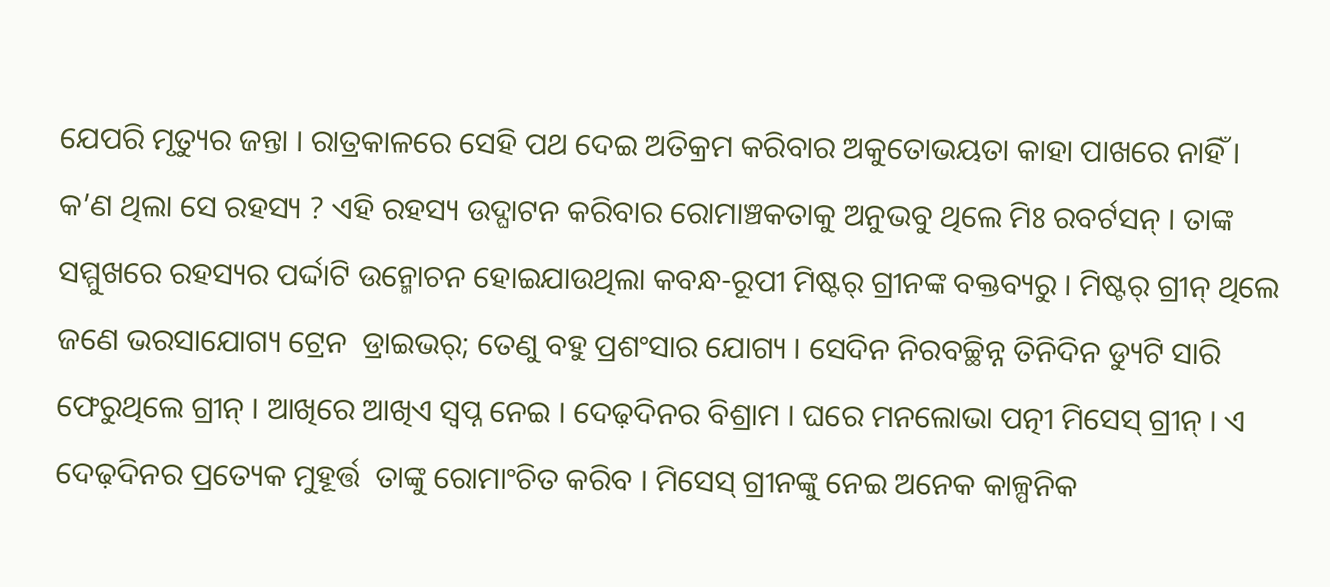ଯେପରି ମୃତ୍ୟୁର ଜନ୍ତା । ରାତ୍ରକାଳରେ ସେହି ପଥ ଦେଇ ଅତିକ୍ରମ କରିବାର ଅକୁତୋଭୟତା କାହା ପାଖରେ ନାହିଁ । କ’ଣ ଥିଲା ସେ ରହସ୍ୟ ? ଏହି ରହସ୍ୟ ଉଦ୍ଘାଟନ କରିବାର ରୋମାଞ୍ଚକତାକୁ ଅନୁଭବୁ ଥିଲେ ମିଃ ରବର୍ଟସନ୍ । ତାଙ୍କ ସମ୍ମୁଖରେ ରହସ୍ୟର ପର୍ଦ୍ଦାଟି ଉନ୍ମୋଚନ ହୋଇଯାଉଥିଲା କବନ୍ଧ-ରୂପୀ ମିଷ୍ଟର୍ ଗ୍ରୀନଙ୍କ ବକ୍ତବ୍ୟରୁ । ମିଷ୍ଟର୍ ଗ୍ରୀନ୍ ଥିଲେ ଜଣେ ଭରସାଯୋଗ୍ୟ ଟ୍ରେନ  ଡ୍ରାଇଭର୍; ତେଣୁ ବହୁ ପ୍ରଶଂସାର ଯୋଗ୍ୟ । ସେଦିନ ନିରବଚ୍ଛିନ୍ନ ତିନିଦିନ ଡ୍ୟୁଟି ସାରି ଫେରୁଥିଲେ ଗ୍ରୀନ୍ । ଆଖିରେ ଆଖିଏ ସ୍ୱପ୍ନ ନେଇ । ଦେଢ଼ଦିନର ବିଶ୍ରାମ । ଘରେ ମନଲୋଭା ପତ୍ନୀ ମିସେସ୍ ଗ୍ରୀନ୍ । ଏ ଦେଢ଼ଦିନର ପ୍ରତ୍ୟେକ ମୁହୂର୍ତ୍ତ  ତାଙ୍କୁ ରୋମାଂଚିତ କରିବ । ମିସେସ୍ ଗ୍ରୀନଙ୍କୁ ନେଇ ଅନେକ କାଳ୍ପନିକ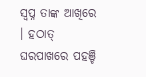ସ୍ୱପ୍ନ ତାଙ୍କ ଆଖିରେ । ହଠାତ୍ ଘରପାଖରେ ପହଞ୍ଚି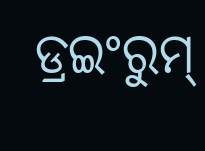ଡ୍ରଇଂରୁମ୍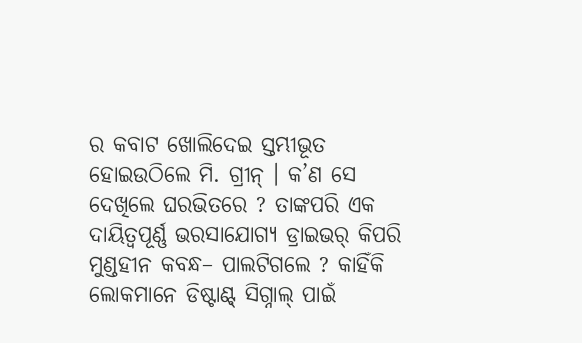ର କବାଟ ଖୋଲିଦେଇ ସ୍ତମ୍ଭୀଭୂତ ହୋଇଉଠିଲେ ମି. ଗ୍ରୀନ୍ । କ’ଣ ସେ ଦେଖିଲେ ଘରଭିତରେ ? ତାଙ୍କପରି ଏକ ଦାୟିତ୍ୱପୂର୍ଣ୍ଣ ଭରସାଯୋଗ୍ୟ ଡ୍ରାଇଭର୍ କିପରି ମୁଣ୍ଡହୀନ କବନ୍ଧ– ପାଲଟିଗଲେ ? କାହିଁକି ଲୋକମାନେ ଡିଷ୍ଟାଣ୍ଟ୍ ସିଗ୍ନାଲ୍ ପାଇଁ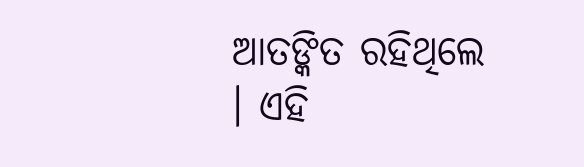ଆତଙ୍କିତ ରହିଥିଲେ । ଏହି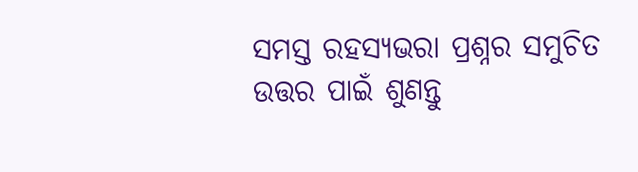ସମସ୍ତ ରହସ୍ୟଭରା ପ୍ରଶ୍ନର ସମୁଚିତ ଉତ୍ତର ପାଇଁ ଶୁଣନ୍ତୁ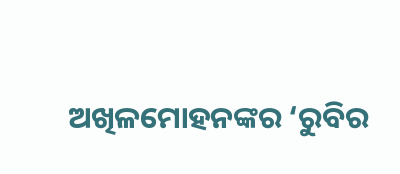ଅଖିଳମୋହନଙ୍କର ‘ରୁବିର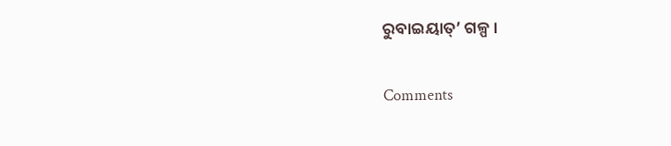ରୁବାଇୟାତ୍’ ଗଳ୍ପ ।

Comments